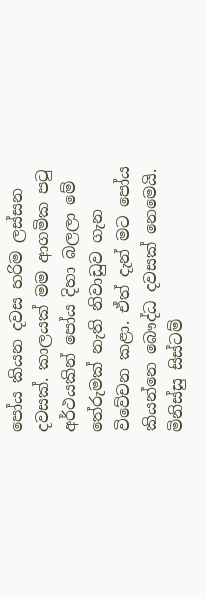පෝය කියන දවස හරිම ලස්සන දවසක්. කාලයක් මම ආගමික පටු අර්ථයකින් පෝය දිහා බලලා මේ තේරුමක් නැති නිවාඩුව ගැන විවේචන කළා. ඒත් දැන් මට පෝය කියන්නෙ බෞද්ධ දවසක් නෙමෙයි. මිනිස්සු සිස්ටම්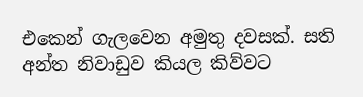එකෙන් ගැලවෙන අමුතු දවසක්. සති අන්ත නිවාඩුව කියල කිව්වට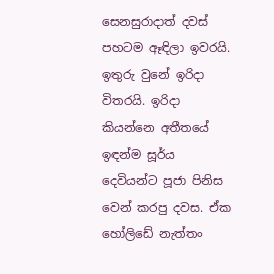සෙනසුරාදාත් දවස් පහටම ඈඳිලා ඉවරයි. ඉතුරු වුනේ ඉරිදා විතරයි. ඉරිදා කියන්නෙ අතීතයේ ඉඳන්ම සූර්ය දෙවියන්ට පූජා පිනිස වෙන් කරපු දවස. ඒක හෝලිඩේ නැත්තං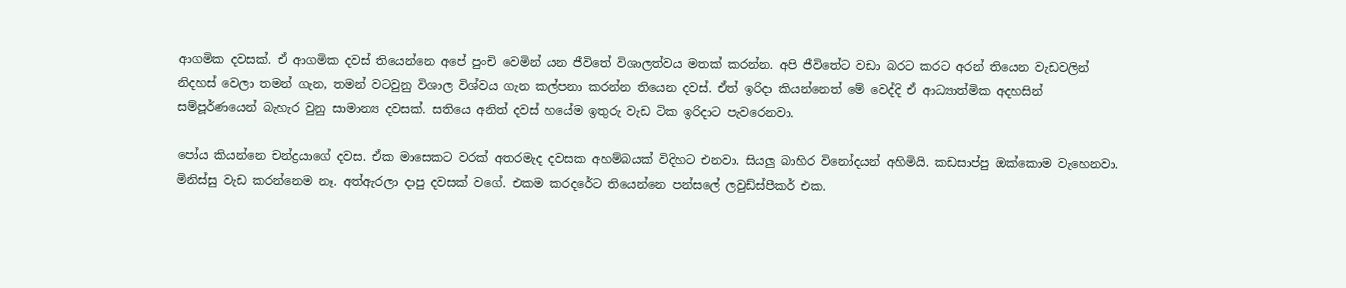ආගමික දවසක්. ඒ ආගමික දවස් තියෙන්නෙ අපේ පුංචි වෙමින් යන ජීවිතේ විශාලත්වය මතක් කරන්න. අපි ජීවිතේට වඩා බරට කරට අරන් තියෙන වැඩවලින් නිදහස් වෙලා තමන් ගැන, තමන් වටවුනු විශාල විශ්වය ගැන කල්පනා කරන්න තියෙන දවස්. ඒත් ඉරිදා කියන්නෙත් මේ වෙද්දි ඒ ආධ්‍යාත්මික අදහසින් සම්පූර්ණයෙන් බැහැර වුනු සාමාන්‍ය දවසක්. සතියෙ අනිත් දවස් හයේම ඉතුරු වැඩ ටික ඉරිදාට පැවරෙනවා.

පෝය කියන්නෙ චන්ද්‍රයාගේ දවස. ඒක මාසෙකට වරක් අතරමැද දවසක අහම්බයක් විදිහට එනවා. සියලු බාහිර විනෝදයන් අහිමියි. කඩසාප්පු ඔක්කොම වැහෙනවා. මිනිස්සු වැඩ කරන්නෙම නෑ. අත්ඇරලා දාපු දවසක් වගේ. එකම කරදරේට තියෙන්නෙ පන්සලේ ලවුඩ්ස්පීකර් එක.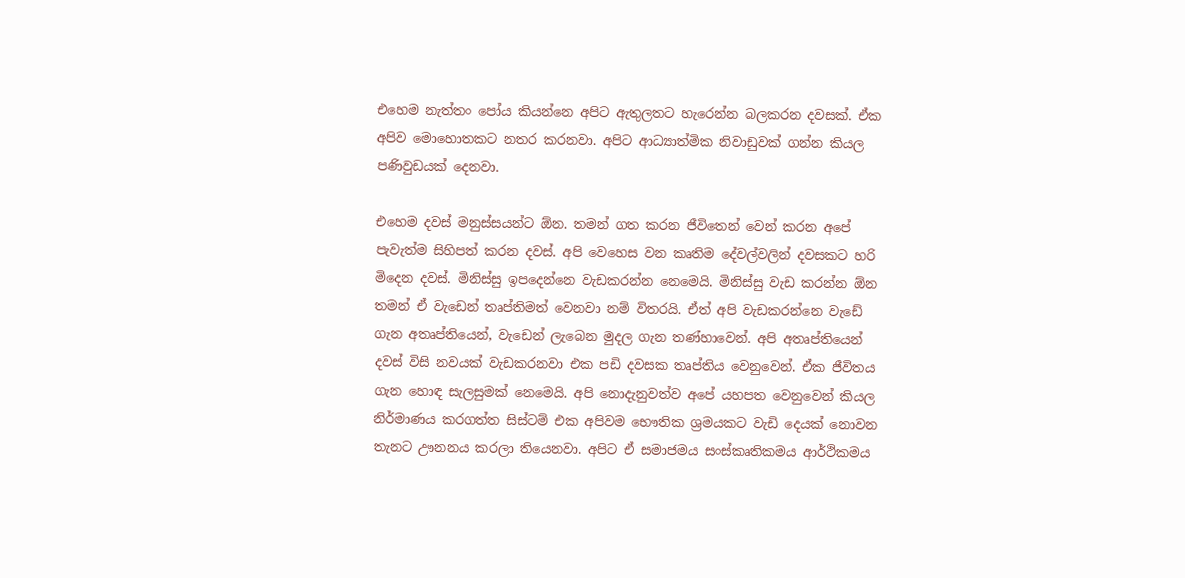එහෙම නැත්තං පෝය කියන්නෙ අපිට ඇතුලතට හැරෙන්න බලකරන දවසක්. ඒක අපිව මොහොතකට නතර කරනවා. අපිට ආධ්‍යාත්මික නිවාඩුවක් ගන්න කියල පණිවුඩයක් දෙනවා.

එහෙම දවස් මනුස්සයන්ට ඕන. තමන් ගත කරන ජීවිතෙන් වෙන් කරන අපේ පැවැත්ම සිහිපත් කරන දවස්. අපි වෙහෙස වන කෘතිම දේවල්වලින් දවසකට හරි මිදෙන දවස්. මිනිස්සු ඉපදෙන්නෙ වැඩකරන්න නෙමෙයි. මිනිස්සු වැඩ කරන්න ඕන තමන් ඒ වැඩෙන් තෘප්තිමත් වෙනවා නම් විතරයි. ඒත් අපි වැඩකරන්නෙ වැඩේ ගැන අතෘප්තියෙන්, වැඩෙන් ලැබෙන මුදල ගැන තණ්හාවෙන්. අපි අතෘප්තියෙන් දවස් විසි නවයක් වැඩකරනවා එක පඩි දවසක තෘප්තිය වෙනුවෙන්. ඒක ජීවිතය ගැන හොඳ සැලසුමක් නෙමෙයි. අපි නොදැනුවත්ව අපේ යහපත වෙනුවෙන් කියල නිර්මාණය කරගත්ත සිස්ටම් එක අපිවම භෞතික ශ්‍රමයකට වැඩි දෙයක් නොවන තැනට ඌනනය කරලා තියෙනවා. අපිට ඒ සමාජමය සංස්කෘතිකමය ආර්ථිකමය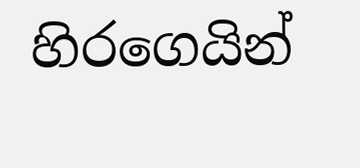හිරගෙයින්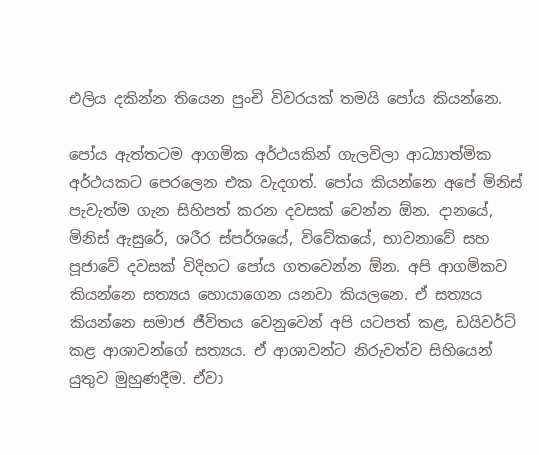එලිය දකින්න තියෙන පුංචි විවරයක් තමයි පෝය කියන්නෙ.

පෝය ඇත්තටම ආගමික අර්ථයකින් ගැලවිලා ආධ්‍යාත්මික අර්ථයකට පෙරලෙන එක වැදගත්. පෝය කියන්නෙ අපේ මිනිස් පැවැත්ම ගැන සිහිපත් කරන දවසක් වෙන්න ඕන. දානයේ, මිනිස් ඇසුරේ, ශරීර ස්පර්ශයේ, විවේකයේ, භාවනාවේ සහ පූජාවේ දවසක් විදිහට පෝය ගතවෙන්න ඕන. අපි ආගමිකව කියන්නෙ සත්‍යය හොයාගෙන යනවා කියලනෙ. ඒ සත්‍යය කියන්නෙ සමාජ ජීවිතය වෙනුවෙන් අපි යටපත් කළ, ඩයිවර්ට් කළ ආශාවන්ගේ සත්‍යය. ඒ ආශාවන්ට නිරුවත්ව සිහියෙන් යුතුව මුහුණදීම. ඒවා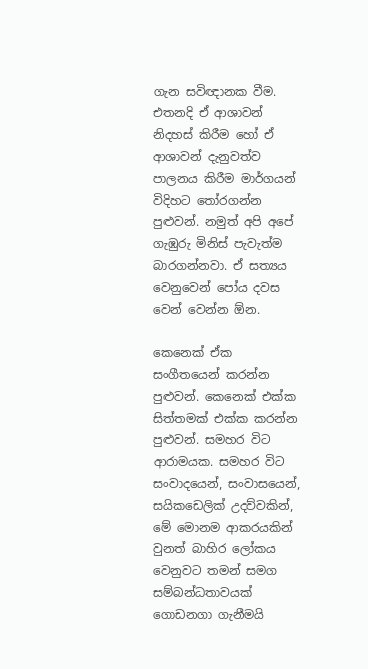ගැන සවිඥානක වීම. එතනදි ඒ ආශාවන් නිදහස් කිරීම හෝ ඒ ආශාවන් දැනුවත්ව පාලනය කිරීම මාර්ගයන් විදිහට තෝරගන්න පුළුවන්. නමුත් අපි අපේ ගැඹුරු මිනිස් පැවැත්ම බාරගන්නවා. ඒ සත්‍යය වෙනුවෙන් පෝය දවස වෙන් වෙන්න ඕන.

කෙනෙක් ඒක සංගීතයෙන් කරන්න පුළුවන්. කෙනෙක් එක්ක සිත්තමක් එක්ක කරන්න පුළුවන්. සමහර විට ආරාමයක. සමහර විට සංවාදයෙන්, සංවාසයෙන්, සයිකඩෙලික් උදව්වකින්, මේ මොනම ආකරයකින් වුනත් බාහිර ලෝකය වෙනුවට තමන් සමග සම්බන්ධතාවයක් ගොඩනගා ගැනීමයි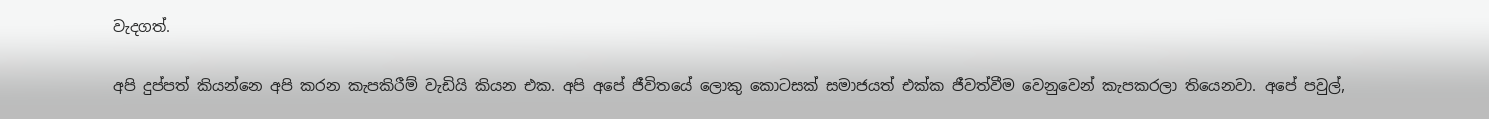වැදගත්.

අපි දුප්පත් කියන්නෙ අපි කරන කැපකිරීම් වැඩියි කියන එක. අපි අපේ ජීවිතයේ ලොකු කොටසක් සමාජයත් එක්ක ජීවත්වීම වෙනුවෙන් කැපකරලා තියෙනවා. අපේ පවුල්,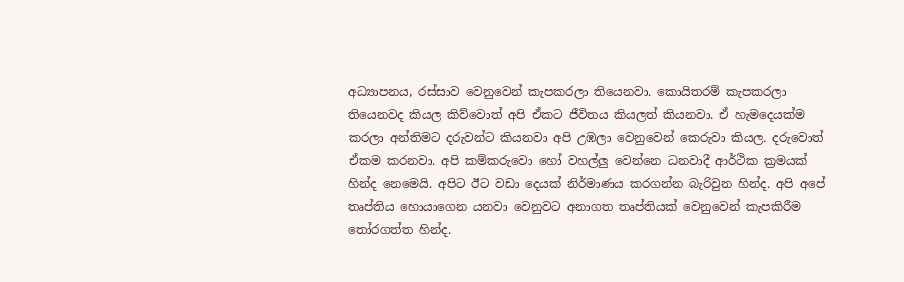අධ්‍යාපනය, රස්සාව වෙනුවෙන් කැපකරලා තියෙනවා. කොයිතරම් කැපකරලා තියෙනවද කියල කිව්වොත් අපි ඒකට ජීවිතය කියලත් කියනවා. ඒ හැමදෙයක්ම කරලා අන්තිමට දරුවන්ට කියනවා අපි උඹලා වෙනුවෙන් කෙරුවා කියල. දරුවොත් ඒකම කරනවා. අපි කම්කරුවො හෝ වහල්ලු වෙන්නෙ ධනවාදී ආර්ථික ක්‍රමයක් හින්ද නෙමෙයි. අපිට ඊට වඩා දෙයක් නිර්මාණය කරගන්න බැරිවුන හින්ද. අපි අපේ තෘප්තිය හොයාගෙන යනවා වෙනුවට අනාගත තෘප්තියක් වෙනුවෙන් කැපකිරීම තෝරගත්ත හින්ද.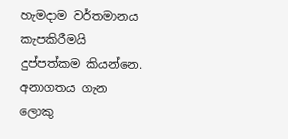හැමදාම වර්තමානය කැපකිරීමයි දුප්පත්කම කියන්නෙ. අනාගතය ගැන ලොකු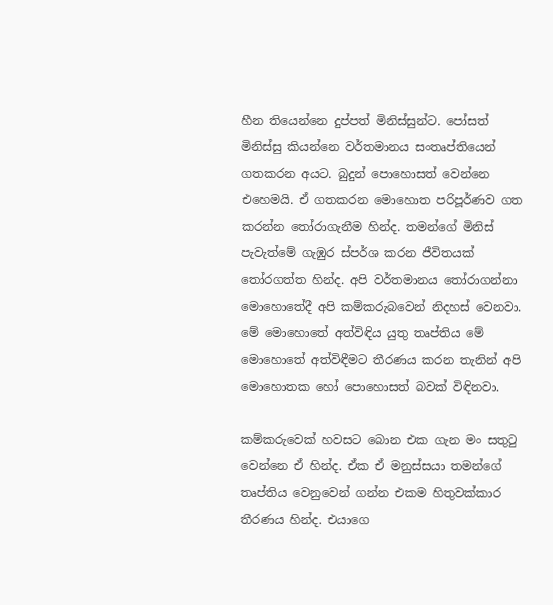හීන තියෙන්නෙ දුප්පත් මිනිස්සුන්ට. පෝසත් මිනිස්සු කියන්නෙ වර්තමානය සංතෘප්තියෙන් ගතකරන අයට. බුදුන් පොහොසත් වෙන්නෙ එහෙමයි. ඒ ගතකරන මොහොත පරිපූර්ණව ගත කරන්න තෝරාගැනීම හින්ද. තමන්ගේ මිනිස් පැවැත්මේ ගැඹුර ස්පර්ශ කරන ජීවිතයක් තෝරගත්ත හින්ද. අපි වර්තමානය තෝරාගන්නා මොහොතේදී අපි කම්කරුබවෙන් නිදහස් වෙනවා. මේ මොහොතේ අත්විඳිය යුතු තෘප්තිය මේ මොහොතේ අත්විඳීමට තීරණය කරන තැනින් අපි මොහොතක හෝ පොහොසත් බවක් විඳිනවා.

කම්කරුවෙක් හවසට බොන එක ගැන මං සතුටු වෙන්නෙ ඒ හින්ද. ඒක ඒ මනුස්සයා තමන්ගේ තෘප්තිය වෙනුවෙන් ගන්න එකම හිතුවක්කාර තීරණය හින්ද. එයාගෙ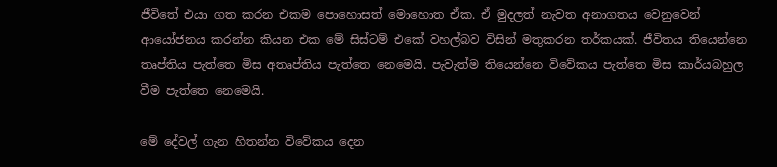ජීවිතේ එයා ගත කරන එකම පොහොසත් මොහොත ඒක. ඒ මුදලත් නැවත අනාගතය වෙනුවෙන් ආයෝජනය කරන්න කියන එක මේ සිස්ටම් එකේ වහල්බව විසින් මතුකරන තර්කයක්. ජීවිතය තියෙන්නෙ තෘප්තිය පැත්තෙ මිස අතෘප්තිය පැත්තෙ නෙමෙයි. පැවැත්ම තියෙන්නෙ විවේකය පැත්තෙ මිස කාර්යබහුල වීම පැත්තෙ නෙමෙයි.

මේ දේවල් ගැන හිතන්න විවේකය දෙන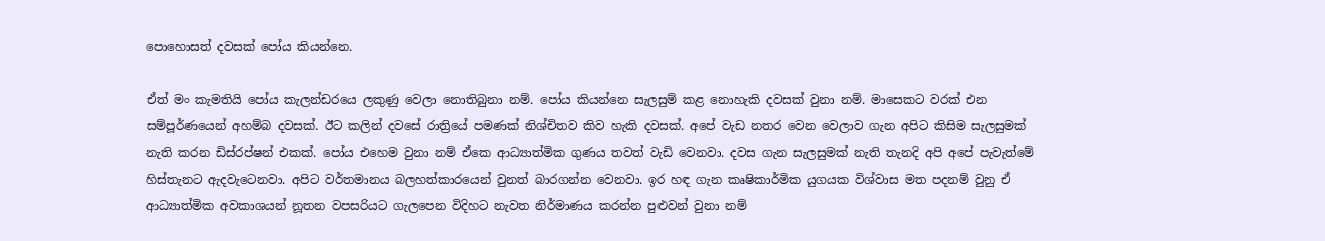පොහොසත් දවසක් පෝය කියන්නෙ.

ඒත් මං කැමතියි පෝය කැලන්ඩරයෙ ලකුණු වෙලා නොතිබුනා නම්. පෝය කියන්නෙ සැලසුම් කළ නොහැකි දවසක් වුනා නම්. මාසෙකට වරක් එන සම්පූර්ණයෙන් අහම්බ දවසක්. ඊට කලින් දවසේ රාත්‍රියේ පමණක් නිශ්චිතව කිව හැකි දවසක්. අපේ වැඩ නතර වෙන වෙලාව ගැන අපිට කිසිම සැලසුමක් නැති කරන ඩිස්රප්ෂන් එකක්. පෝය එහෙම වුනා නම් ඒකෙ ආධ්‍යාත්මික ගුණය තවත් වැඩි වෙනවා. දවස ගැන සැලසුමක් නැති තැනදි අපි අපේ පැවැත්මේ හිස්තැනට ඇදවැටෙනවා. අපිට වර්තමානය බලහත්කාරයෙන් වුනත් බාරගන්න වෙනවා. ඉර හඳ ගැන කෘෂිකාර්මික යුගයක විශ්වාස මත පදනම් වුනු ඒ ආධ්‍යාත්මික අවකාශයන් නූතන වපසරියට ගැලපෙන විදිහට නැවත නිර්මාණය කරන්න පුළුවන් වුනා නම්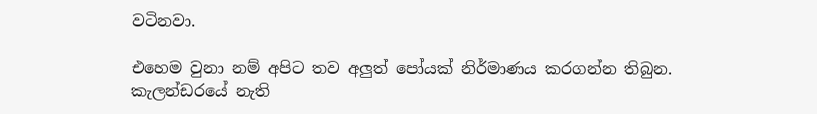වටිනවා.

එහෙම වුනා නම් අපිට තව අලුත් පෝයක් නිර්මාණය කරගන්න තිබුන. කැලන්ඩරයේ නැති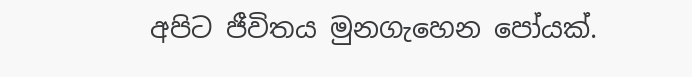අපිට ජීවිතය මුනගැහෙන පෝයක්.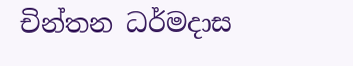චින්තන ධර්මදාස